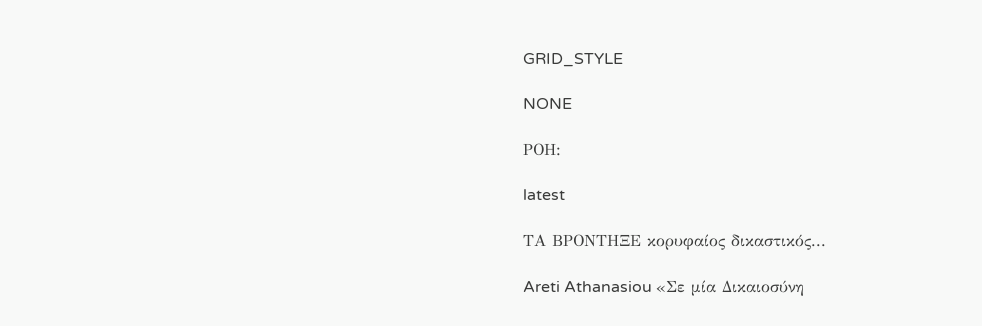GRID_STYLE

NONE

ΡΟΗ:

latest

ΤΑ ΒΡΟΝΤΗΞΕ κορυφαίος δικαστικός...

Areti Athanasiou «Σε μία Δικαιοσύνη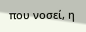που νοσεί, η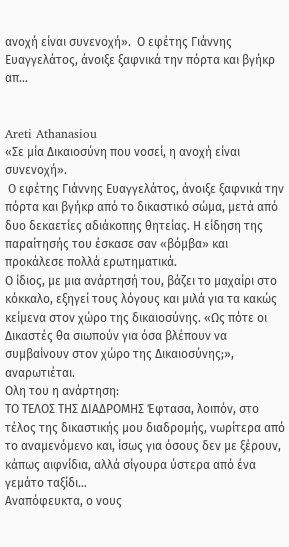ανοχή είναι συνενοχή».  Ο εφέτης Γιάννης Ευαγγελάτος, άνοιξε ξαφνικά την πόρτα και βγήκρ απ...


Areti Athanasiou
«Σε μία Δικαιοσύνη που νοσεί, η ανοχή είναι συνενοχή».
 Ο εφέτης Γιάννης Ευαγγελάτος, άνοιξε ξαφνικά την πόρτα και βγήκρ από το δικαστικό σώμα, μετά από δυο δεκαετίες αδιάκοπης θητείας. Η είδηση της παραίτησής του έσκασε σαν «βόμβα» και προκάλεσε πολλά ερωτηματικά.
Ο ίδιος, με μια ανάρτησή του, βάζει το μαχαίρι στο κόκκαλο, εξηγεί τους λόγους και μιλά για τα κακώς κείμενα στον χώρο της δικαιοσύνης. «Ως πότε οι Δικαστές θα σιωπούν για όσα βλέπουν να συμβαίνουν στον χώρο της Δικαιοσύνης;», αναρωτιέται.
Ολη του η ανάρτηση:
ΤΟ ΤΕΛΟΣ ΤΗΣ ΔΙΑΔΡΟΜΗΣ Έφτασα, λοιπόν, στο τέλος της δικαστικής μου διαδρομής, νωρίτερα από το αναμενόμενο και, ίσως για όσους δεν με ξέρουν, κάπως αιφνίδια, αλλά σίγουρα ύστερα από ένα γεμάτο ταξίδι...
Αναπόφευκτα, ο νους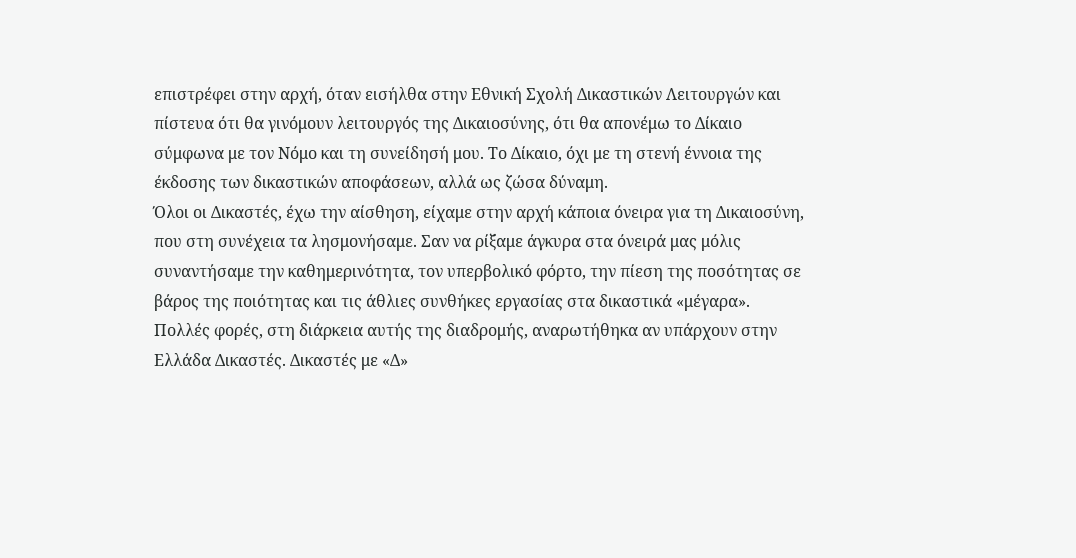επιστρέφει στην αρχή, όταν εισήλθα στην Εθνική Σχολή Δικαστικών Λειτουργών και πίστευα ότι θα γινόμουν λειτουργός της Δικαιοσύνης, ότι θα απονέμω το Δίκαιο σύμφωνα με τον Νόμο και τη συνείδησή μου. Το Δίκαιο, όχι με τη στενή έννοια της έκδοσης των δικαστικών αποφάσεων, αλλά ως ζώσα δύναμη.
Όλοι οι Δικαστές, έχω την αίσθηση, είχαμε στην αρχή κάποια όνειρα για τη Δικαιοσύνη, που στη συνέχεια τα λησμονήσαμε. Σαν να ρίξαμε άγκυρα στα όνειρά μας μόλις συναντήσαμε την καθημερινότητα, τον υπερβολικό φόρτο, την πίεση της ποσότητας σε βάρος της ποιότητας και τις άθλιες συνθήκες εργασίας στα δικαστικά «μέγαρα».
Πολλές φορές, στη διάρκεια αυτής της διαδρομής, αναρωτήθηκα αν υπάρχουν στην Ελλάδα Δικαστές. Δικαστές με «Δ»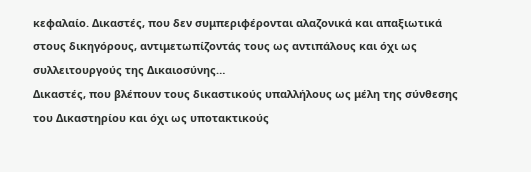κεφαλαίο. Δικαστές, που δεν συμπεριφέρονται αλαζονικά και απαξιωτικά στους δικηγόρους, αντιμετωπίζοντάς τους ως αντιπάλους και όχι ως συλλειτουργούς της Δικαιοσύνης…
Δικαστές, που βλέπουν τους δικαστικούς υπαλλήλους ως μέλη της σύνθεσης του Δικαστηρίου και όχι ως υποτακτικούς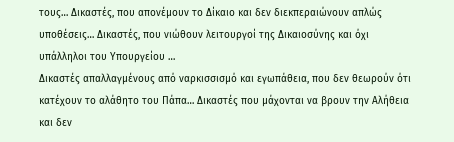τους… Δικαστές, που απονέμουν το Δίκαιο και δεν διεκπεραιώνουν απλώς υποθέσεις… Δικαστές, που νιώθουν λειτουργοί της Δικαιοσύνης και όχι υπάλληλοι του Υπουργείου …
Δικαστές απαλλαγμένους από ναρκισσισμό και εγωπάθεια, που δεν θεωρούν ότι κατέχουν το αλάθητο του Πάπα… Δικαστές που μάχονται να βρουν την Αλήθεια και δεν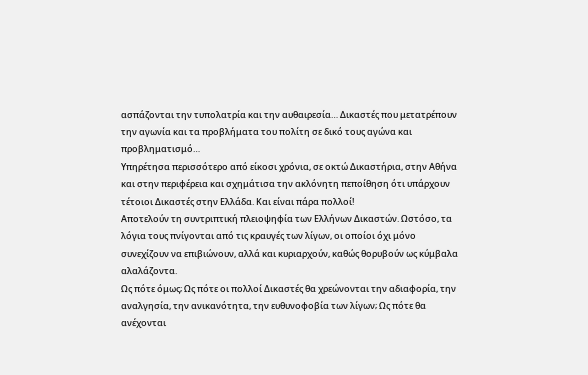ασπάζονται την τυπολατρία και την αυθαιρεσία… Δικαστές που μετατρέπουν την αγωνία και τα προβλήματα του πολίτη σε δικό τους αγώνα και προβληματισμό…
Υπηρέτησα περισσότερο από είκοσι χρόνια, σε οκτώ Δικαστήρια, στην Αθήνα και στην περιφέρεια και σχημάτισα την ακλόνητη πεποίθηση ότι υπάρχουν τέτοιοι Δικαστές στην Ελλάδα. Και είναι πάρα πολλοί!
Αποτελούν τη συντριπτική πλειοψηφία των Ελλήνων Δικαστών. Ωστόσο, τα λόγια τους πνίγονται από τις κραυγές των λίγων, οι οποίοι όχι μόνο συνεχίζουν να επιβιώνουν, αλλά και κυριαρχούν, καθώς θορυβούν ως κύμβαλα αλαλάζοντα.
Ως πότε όμως; Ως πότε οι πολλοί Δικαστές θα χρεώνονται την αδιαφορία, την αναλγησία, την ανικανότητα, την ευθυνοφοβία των λίγων; Ως πότε θα ανέχονται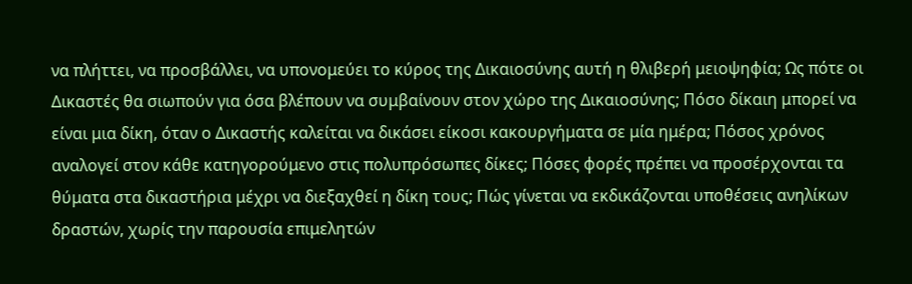να πλήττει, να προσβάλλει, να υπονομεύει το κύρος της Δικαιοσύνης αυτή η θλιβερή μειοψηφία; Ως πότε οι Δικαστές θα σιωπούν για όσα βλέπουν να συμβαίνουν στον χώρο της Δικαιοσύνης; Πόσο δίκαιη μπορεί να είναι μια δίκη, όταν ο Δικαστής καλείται να δικάσει είκοσι κακουργήματα σε μία ημέρα; Πόσος χρόνος αναλογεί στον κάθε κατηγορούμενο στις πολυπρόσωπες δίκες; Πόσες φορές πρέπει να προσέρχονται τα θύματα στα δικαστήρια μέχρι να διεξαχθεί η δίκη τους; Πώς γίνεται να εκδικάζονται υποθέσεις ανηλίκων δραστών, χωρίς την παρουσία επιμελητών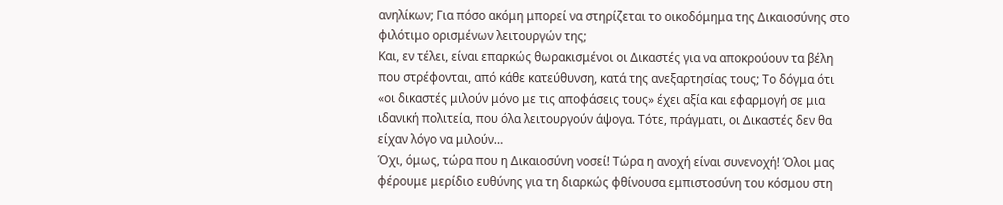ανηλίκων; Για πόσο ακόμη μπορεί να στηρίζεται το οικοδόμημα της Δικαιοσύνης στο φιλότιμο ορισμένων λειτουργών της;
Και, εν τέλει, είναι επαρκώς θωρακισμένοι οι Δικαστές για να αποκρούουν τα βέλη που στρέφονται, από κάθε κατεύθυνση, κατά της ανεξαρτησίας τους; Το δόγμα ότι «οι δικαστές μιλούν μόνο με τις αποφάσεις τους» έχει αξία και εφαρμογή σε μια ιδανική πολιτεία, που όλα λειτουργούν άψογα. Τότε, πράγματι, οι Δικαστές δεν θα είχαν λόγο να μιλούν…
Όχι, όμως, τώρα που η Δικαιοσύνη νοσεί! Τώρα η ανοχή είναι συνενοχή! Όλοι μας φέρουμε μερίδιο ευθύνης για τη διαρκώς φθίνουσα εμπιστοσύνη του κόσμου στη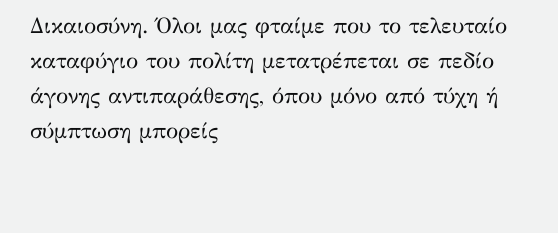Δικαιοσύνη. Όλοι μας φταίμε που το τελευταίο καταφύγιο του πολίτη μετατρέπεται σε πεδίο άγονης αντιπαράθεσης, όπου μόνο από τύχη ή σύμπτωση μπορείς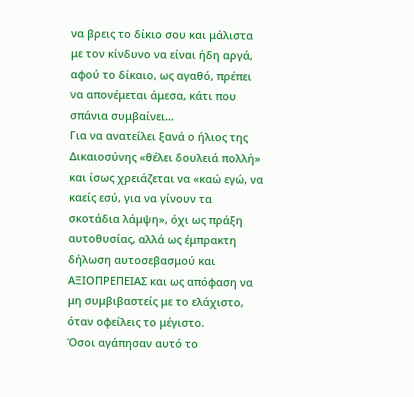να βρεις το δίκιο σου και μάλιστα με τον κίνδυνο να είναι ήδη αργά, αφού το δίκαιο, ως αγαθό, πρέπει να απονέμεται άμεσα, κάτι που σπάνια συμβαίνει…
Για να ανατείλει ξανά ο ήλιος της Δικαιοσύνης «θέλει δουλειά πολλή» και ίσως χρειάζεται να «καώ εγώ, να καείς εσύ, για να γίνουν τα σκοτάδια λάμψη», όχι ως πράξη αυτοθυσίας, αλλά ως έμπρακτη δήλωση αυτοσεβασμού και ΑΞΙΟΠΡΕΠΕΙΑΣ και ως απόφαση να μη συμβιβαστείς με το ελάχιστο, όταν οφείλεις το μέγιστο.
Όσοι αγάπησαν αυτό το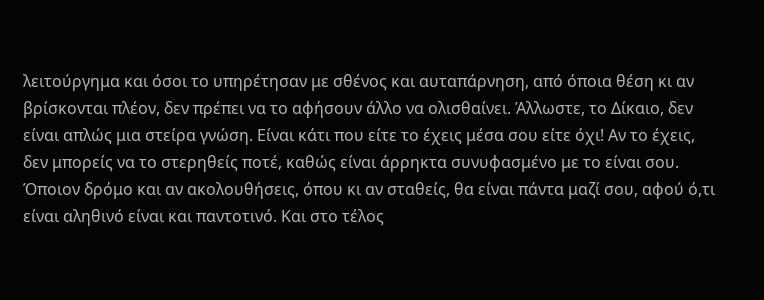λειτούργημα και όσοι το υπηρέτησαν με σθένος και αυταπάρνηση, από όποια θέση κι αν βρίσκονται πλέον, δεν πρέπει να το αφήσουν άλλο να ολισθαίνει. Άλλωστε, το Δίκαιο, δεν είναι απλώς μια στείρα γνώση. Είναι κάτι που είτε το έχεις μέσα σου είτε όχι! Αν το έχεις, δεν μπορείς να το στερηθείς ποτέ, καθώς είναι άρρηκτα συνυφασμένο με το είναι σου. Όποιον δρόμο και αν ακολουθήσεις, όπου κι αν σταθείς, θα είναι πάντα μαζί σου, αφού ό,τι είναι αληθινό είναι και παντοτινό. Και στο τέλος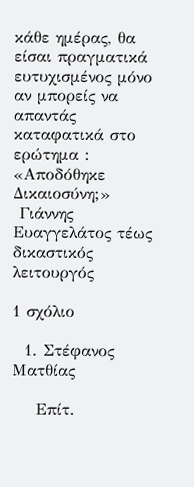κάθε ημέρας, θα είσαι πραγματικά ευτυχισμένος μόνο αν μπορείς να απαντάς καταφατικά στο ερώτημα : «Αποδόθηκε Δικαιοσύνη;»
 Γιάννης Ευαγγελάτος τέως δικαστικός λειτουργός

1 σχόλιο

  1. Στέφανος Ματθίας

    Επίτ.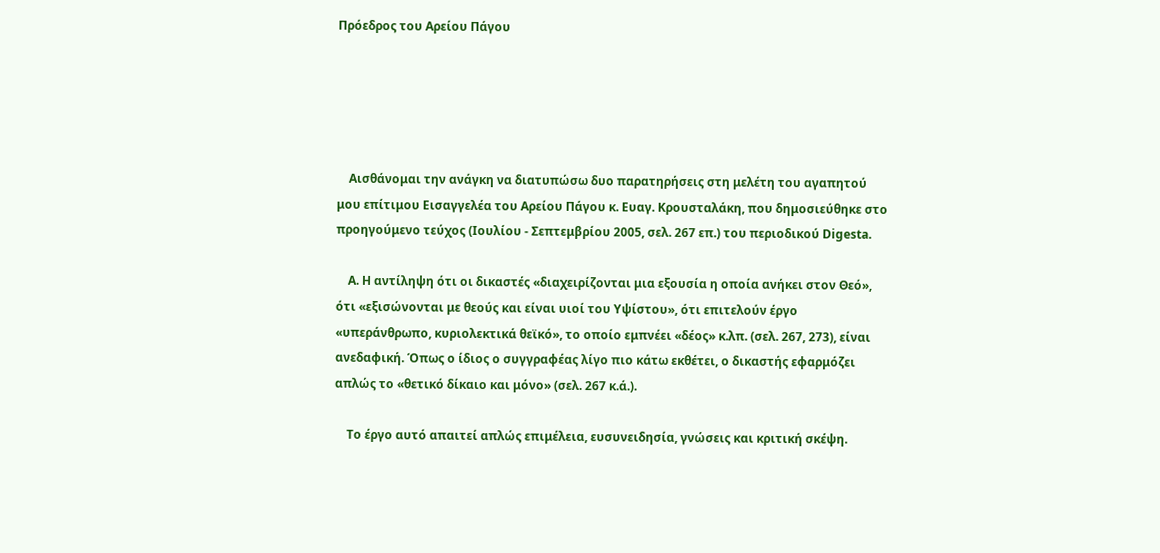Πρόεδρος του Αρείου Πάγου





    Αισθάνομαι την ανάγκη να διατυπώσω δυο παρατηρήσεις στη μελέτη του αγαπητού μου επίτιμου Εισαγγελέα του Αρείου Πάγου κ. Ευαγ. Κρουσταλάκη, που δημοσιεύθηκε στο προηγούμενο τεύχος (Ιουλίου - Σεπτεμβρίου 2005, σελ. 267 επ.) του περιοδικού Digesta.

    Α. Η αντίληψη ότι οι δικαστές «διαχειρίζονται μια εξουσία η οποία ανήκει στον Θεό», ότι «εξισώνονται με θεούς και είναι υιοί του Υψίστου», ότι επιτελούν έργο «υπεράνθρωπο, κυριολεκτικά θεϊκό», το οποίο εμπνέει «δέος» κ.λπ. (σελ. 267, 273), είναι ανεδαφική. Όπως ο ίδιος ο συγγραφέας λίγο πιο κάτω εκθέτει, ο δικαστής εφαρμόζει απλώς το «θετικό δίκαιο και μόνο» (σελ. 267 κ.ά.).

    Το έργο αυτό απαιτεί απλώς επιμέλεια, ευσυνειδησία, γνώσεις και κριτική σκέψη.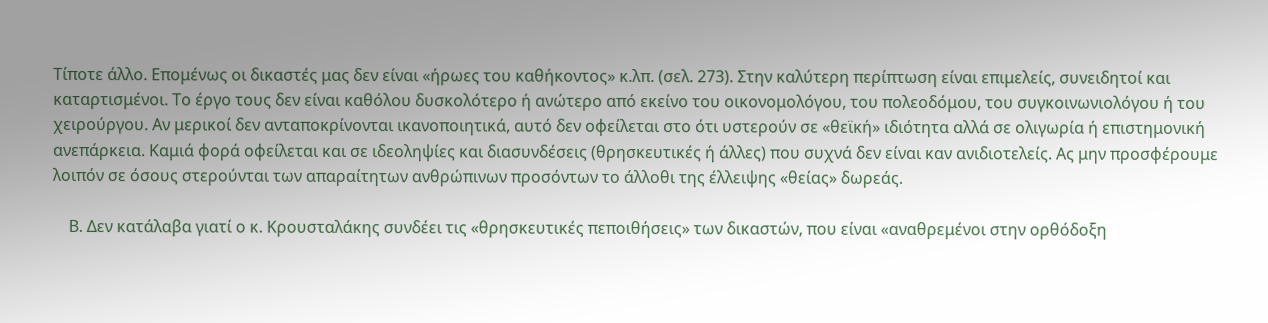Τίποτε άλλο. Επομένως οι δικαστές μας δεν είναι «ήρωες του καθήκοντος» κ.λπ. (σελ. 273). Στην καλύτερη περίπτωση είναι επιμελείς, συνειδητοί και καταρτισμένοι. Το έργο τους δεν είναι καθόλου δυσκολότερο ή ανώτερο από εκείνο του οικονομολόγου, του πολεοδόμου, του συγκοινωνιολόγου ή του χειρούργου. Αν μερικοί δεν ανταποκρίνονται ικανοποιητικά, αυτό δεν οφείλεται στο ότι υστερούν σε «θεϊκή» ιδιότητα αλλά σε ολιγωρία ή επιστημονική ανεπάρκεια. Καμιά φορά οφείλεται και σε ιδεοληψίες και διασυνδέσεις (θρησκευτικές ή άλλες) που συχνά δεν είναι καν ανιδιοτελείς. Ας μην προσφέρουμε λοιπόν σε όσους στερούνται των απαραίτητων ανθρώπινων προσόντων το άλλοθι της έλλειψης «θείας» δωρεάς.

    Β. Δεν κατάλαβα γιατί ο κ. Κρουσταλάκης συνδέει τις «θρησκευτικές πεποιθήσεις» των δικαστών, που είναι «αναθρεμένοι στην ορθόδοξη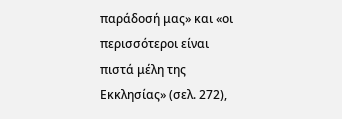παράδοσή μας» και «οι περισσότεροι είναι πιστά μέλη της Εκκλησίας» (σελ. 272),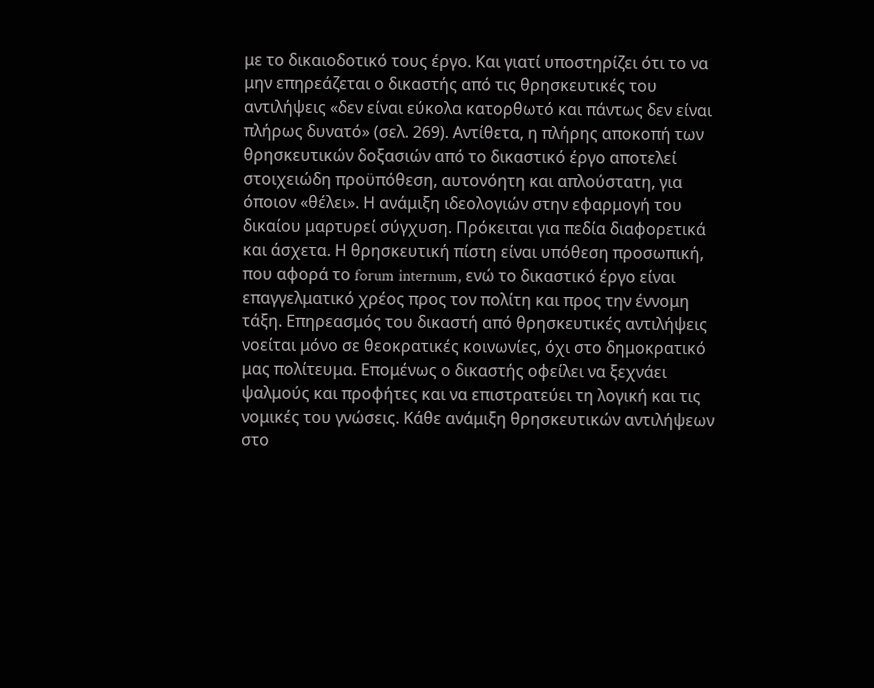με το δικαιοδοτικό τους έργο. Και γιατί υποστηρίζει ότι το να μην επηρεάζεται ο δικαστής από τις θρησκευτικές του αντιλήψεις «δεν είναι εύκολα κατορθωτό και πάντως δεν είναι πλήρως δυνατό» (σελ. 269). Αντίθετα, η πλήρης αποκοπή των θρησκευτικών δοξασιών από το δικαστικό έργο αποτελεί στοιχειώδη προϋπόθεση, αυτονόητη και απλούστατη, για όποιον «θέλει». Η ανάμιξη ιδεολογιών στην εφαρμογή του δικαίου μαρτυρεί σύγχυση. Πρόκειται για πεδία διαφορετικά και άσχετα. Η θρησκευτική πίστη είναι υπόθεση προσωπική, που αφορά το forum internum, ενώ το δικαστικό έργο είναι επαγγελματικό χρέος προς τον πολίτη και προς την έννομη τάξη. Επηρεασμός του δικαστή από θρησκευτικές αντιλήψεις νοείται μόνο σε θεοκρατικές κοινωνίες, όχι στο δημοκρατικό μας πολίτευμα. Επομένως ο δικαστής οφείλει να ξεχνάει ψαλμούς και προφήτες και να επιστρατεύει τη λογική και τις νομικές του γνώσεις. Κάθε ανάμιξη θρησκευτικών αντιλήψεων στο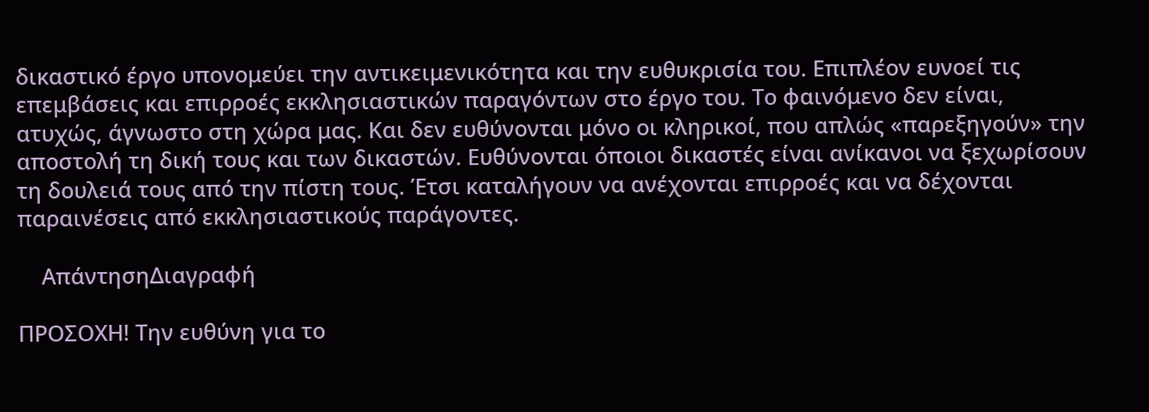δικαστικό έργο υπονομεύει την αντικειμενικότητα και την ευθυκρισία του. Επιπλέον ευνοεί τις επεμβάσεις και επιρροές εκκλησιαστικών παραγόντων στο έργο του. Το φαινόμενο δεν είναι, ατυχώς, άγνωστο στη χώρα μας. Και δεν ευθύνονται μόνο οι κληρικοί, που απλώς «παρεξηγούν» την αποστολή τη δική τους και των δικαστών. Ευθύνονται όποιοι δικαστές είναι ανίκανοι να ξεχωρίσουν τη δουλειά τους από την πίστη τους. Έτσι καταλήγουν να ανέχονται επιρροές και να δέχονται παραινέσεις από εκκλησιαστικούς παράγοντες.

    ΑπάντησηΔιαγραφή

ΠΡΟΣΟΧΗ! Την ευθύνη για το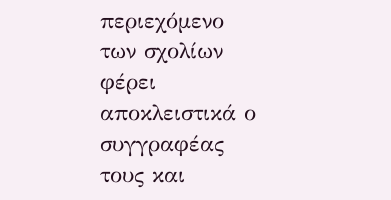περιεχόμενο των σχολίων φέρει αποκλειστικά ο συγγραφέας τους και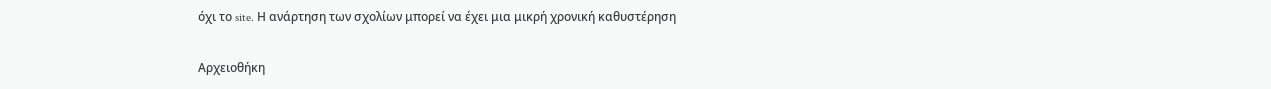όχι το site. Η ανάρτηση των σχολίων μπορεί να έχει μια μικρή χρονική καθυστέρηση

Αρχειοθήκη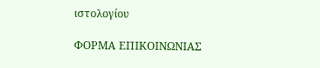ιστολογίου

ΦΟΡΜΑ ΕΠΙΚΟΙΝΩΝΙΑΣ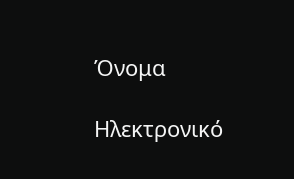Όνομα

Ηλεκτρονικό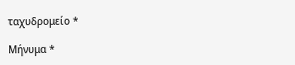ταχυδρομείο *

Μήνυμα *